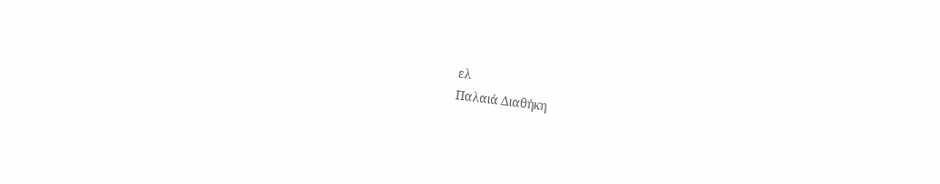ελ
Παλαιά Διαθήκη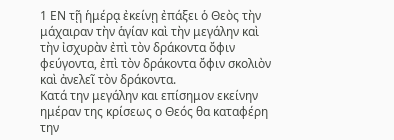1 ΕΝ τῇ ἡμέρᾳ ἐκείνῃ ἐπάξει ὁ Θεὸς τὴν μάχαιραν τὴν ἁγίαν καὶ τὴν μεγάλην καὶ τὴν ἰσχυρὰν ἐπὶ τὸν δράκοντα ὄφιν φεύγοντα, ἐπὶ τὸν δράκοντα ὄφιν σκολιὸν καὶ ἀνελεῖ τὸν δράκοντα.
Κατά την μεγάλην και επίσημον εκείνην ημέραν της κρίσεως ο Θεός θα καταφέρη την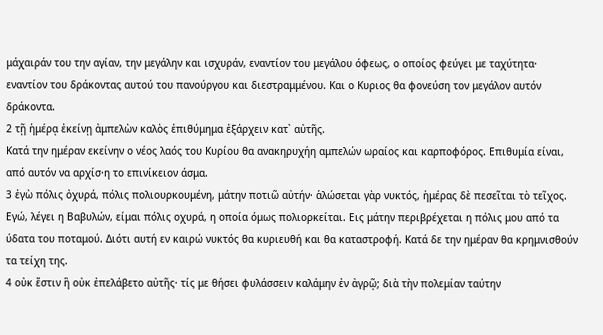μάχαιράν του την αγίαν, την μεγάλην και ισχυράν, εναντίον του μεγάλου όφεως, ο οποίος φεύγει με ταχύτητα· εναντίον του δράκοντας αυτού του πανούργου και διεστραμμένου. Και ο Κυριος θα φονεύση τον μεγάλον αυτόν δράκοντα.
2 τῇ ἡμέρᾳ ἐκείνῃ ἀμπελὼν καλὸς ἐπιθύμημα ἐξάρχειν κατ᾿ αὐτῆς.
Κατά την ημέραν εκείνην ο νέος λαός του Κυρίου θα ανακηρυχήη αμπελών ωραίος και καρποφόρος. Επιθυμία είναι, από αυτόν να αρχίσ·η το επινίκειον άσμα.
3 ἐγὼ πόλις ὀχυρά, πόλις πολιουρκουμένη, μάτην ποτιῶ αὐτήν· ἁλώσεται γὰρ νυκτός, ἡμέρας δὲ πεσεῖται τὸ τεῖχος.
Εγώ, λέγει η Βαβυλών, είμαι πόλις οχυρά, η οποία όμως πολιορκείται. Εις μάτην περιβρέχεται η πόλις μου από τα ύδατα του ποταμού. Διότι αυτή εν καιρώ νυκτός θα κυριευθή και θα καταστροφή. Κατά δε την ημέραν θα κρημνισθούν τα τείχη της.
4 οὐκ ἔστιν ἣ οὐκ ἐπελάβετο αὐτῆς· τίς με θήσει φυλάσσειν καλάμην ἐν ἀγρῷ; διὰ τὴν πολεμίαν ταύτην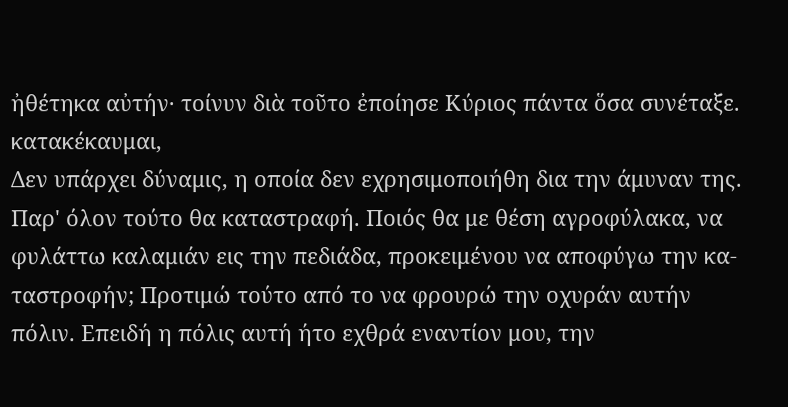ἠθέτηκα αὐτήν· τοίνυν διὰ τοῦτο ἐποίησε Κύριος πάντα ὅσα συνέταξε. κατακέκαυμαι,
Δεν υπάρχει δύναμις, η οποία δεν εχρησιμοποιήθη δια την άμυναν της. Παρ' όλον τούτο θα καταστραφή. Ποιός θα με θέση αγροφύλακα, να φυλάττω καλαμιάν εις την πεδιάδα, προκειμένου να αποφύγω την κα-ταστροφήν; Προτιμώ τούτο από το να φρουρώ την οχυράν αυτήν πόλιν. Επειδή η πόλις αυτή ήτο εχθρά εναντίον μου, την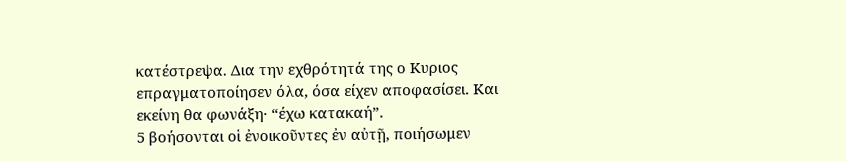κατέστρεψα. Δια την εχθρότητά της ο Κυριος επραγματοποίησεν όλα, όσα είχεν αποφασίσει. Και εκείνη θα φωνάξη· “έχω κατακαή”.
5 βοήσονται οἱ ἐνοικοῦντες ἐν αὐτῇ, ποιήσωμεν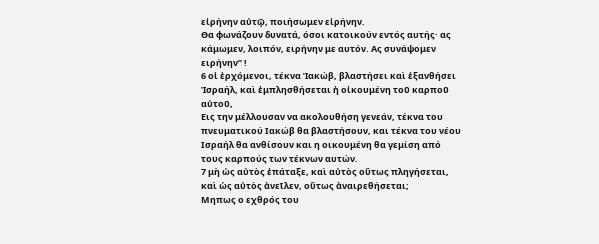εἰρήνην αὐτῷ, ποιήσωμεν εἰρήνην.
Θα φωνάζουν δυνατά, όσοι κατοικούν εντός αυτής· ας κάμωμεν, λοιπόν, ειρήνην με αυτόν. Ας συνάψομεν ειρήνην” !
6 οἱ ἐρχόμενοι, τέκνα Ἰακώβ, βλαστήσει καὶ ἐξανθήσει Ἰσραήλ, καὶ ἐμπλησθήσεται ἡ οἰκουμένη τοῦ καρποῦ αὐτοῦ,
Εις την μέλλουσαν να ακολουθήση γενεάν, τέκνα του πνευματικού Ιακώβ θα βλαστήσουν, και τέκνα του νέου Ισραήλ θα ανθίσουν και η οικουμένη θα γεμίση από τους καρπούς των τέκνων αυτών.
7 μὴ ὡς αὐτὸς ἐπάταξε, καὶ αὐτὸς οὕτως πληγήσεται, καὶ ὡς αὐτὸς ἀνεῖλεν, οὕτως ἀναιρεθήσεται;
Μηπως ο εχθρός του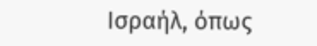Ισραήλ, όπως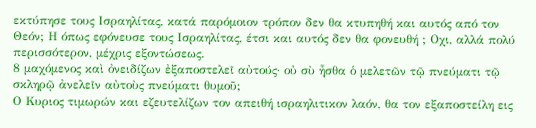εκτύπησε τους Ισραηλίτας, κατά παρόμοιον τρόπον δεν θα κτυπηθή και αυτός από τον Θεόν; Η όπως εφόνευσε τους Ισραηλίτας, έτσι και αυτός δεν θα φονευθή ; Οχι, αλλά πολύ περισσότερον, μέχρις εξοντώσεως.
8 μαχόμενος καὶ ὀνειδίζων ἐξαποστελεῖ αὐτούς· οὐ σὺ ἦσθα ὁ μελετῶν τῷ πνεύματι τῷ σκληρῷ ἀνελεῖν αὐτοὺς πνεύματι θυμοῦ;
Ο Κυριος τιμωρών και εζευτελίζων τον απειθή ισραηλιτικον λαόν, θα τον εξαποστείλη εις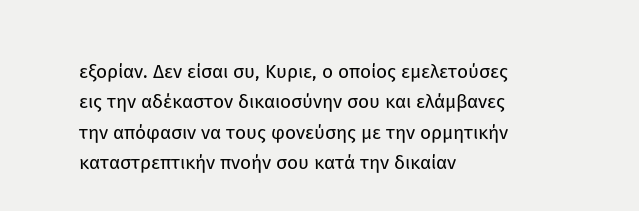εξορίαν. Δεν είσαι συ, Κυριε, ο οποίος εμελετούσες εις την αδέκαστον δικαιοσύνην σου και ελάμβανες την απόφασιν να τους φονεύσης με την ορμητικήν καταστρεπτικήν πνοήν σου κατά την δικαίαν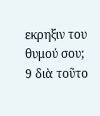εκρηξιν του θυμού σου;
9 διὰ τοῦτο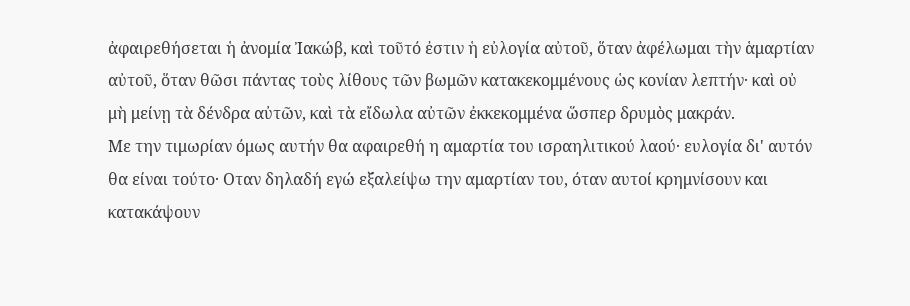ἀφαιρεθήσεται ἡ ἀνομία Ἰακώβ, καὶ τοῦτό ἐστιν ἡ εὐλογία αὐτοῦ, ὅταν ἀφέλωμαι τὴν ἁμαρτίαν αὐτοῦ, ὅταν θῶσι πάντας τοὺς λίθους τῶν βωμῶν κατακεκομμένους ὡς κονίαν λεπτήν· καὶ οὐ μὴ μείνῃ τὰ δένδρα αὐτῶν, καὶ τὰ εἴδωλα αὐτῶν ἐκκεκομμένα ὥσπερ δρυμὸς μακράν.
Με την τιμωρίαν όμως αυτήν θα αφαιρεθή η αμαρτία του ισραηλιτικού λαού· ευλογία δι' αυτόν θα είναι τούτο· Οταν δηλαδή εγώ εξαλείψω την αμαρτίαν του, όταν αυτοί κρημνίσουν και κατακάψουν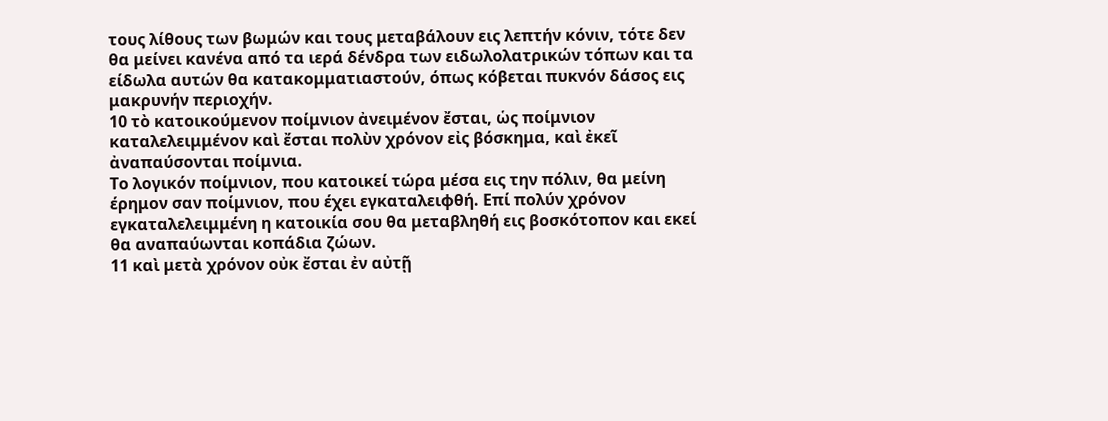τους λίθους των βωμών και τους μεταβάλουν εις λεπτήν κόνιν, τότε δεν θα μείνει κανένα από τα ιερά δένδρα των ειδωλολατρικών τόπων και τα είδωλα αυτών θα κατακομματιαστούν, όπως κόβεται πυκνόν δάσος εις μακρυνήν περιοχήν.
10 τὸ κατοικούμενον ποίμνιον ἀνειμένον ἔσται, ὡς ποίμνιον καταλελειμμένον καὶ ἔσται πολὺν χρόνον εἰς βόσκημα, καὶ ἐκεῖ ἀναπαύσονται ποίμνια.
Το λογικόν ποίμνιον, που κατοικεί τώρα μέσα εις την πόλιν, θα μείνη έρημον σαν ποίμνιον, που έχει εγκαταλειφθή. Επί πολύν χρόνον εγκαταλελειμμένη η κατοικία σου θα μεταβληθή εις βοσκότοπον και εκεί θα αναπαύωνται κοπάδια ζώων.
11 καὶ μετὰ χρόνον οὐκ ἔσται ἐν αὐτῇ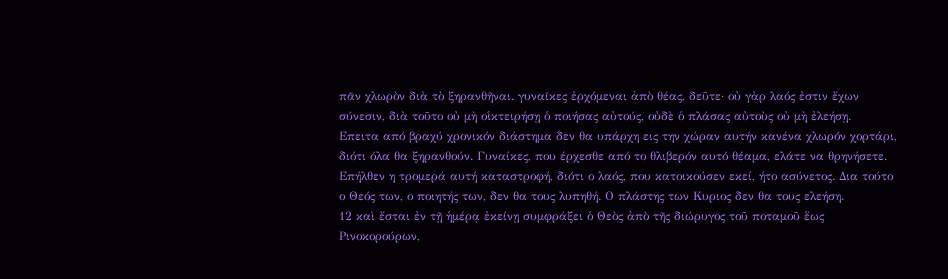πᾶν χλωρὸν διὰ τὸ ξηρανθῆναι. γυναῖκες ἐρχόμεναι ἀπὸ θέας, δεῦτε· οὐ γὰρ λαός ἐστιν ἔχων σύνεσιν, διὰ τοῦτο οὐ μὴ οἱκτειρήσῃ ὁ ποιήσας αὐτούς, οὐδὲ ὁ πλάσας αὐτοὺς οὐ μὴ ἐλεήσῃ.
Επειτα από βραχύ χρονικόν διάστημα δεν θα υπάρχη εις την χώραν αυτήν κανένα χλωρόν χορτάρι, διότι όλα θα ξηρανθούν. Γυναίκες, που έρχεσθε από το θλιβερόν αυτό θέαμα, ελάτε να θρηνήσετε. Επήλθεν η τρομερά αυτή καταστροφή, διότι ο λαός, που κατοικούσεν εκεί, ήτο ασύνετος. Δια τούτο ο Θεός των, ο ποιητής των, δεν θα τους λυπηθή. Ο πλάστης των Κυριος δεν θα τους ελεήση.
12 καὶ ἔσται ἐν τῇ ἡμέρᾳ ἐκείνῃ συμφράξει ὁ Θεὸς ἀπὸ τῆς διώρυγος τοῦ ποταμοῦ ἕως Ρινοκορούρων,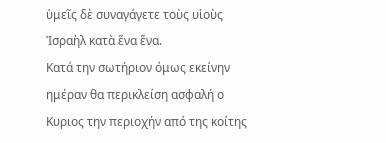ὑμεῖς δὲ συναγάγετε τοὺς υἱοὺς Ἰσραὴλ κατὰ ἕνα ἕνα.
Κατά την σωτήριον όμως εκείνην ημέραν θα περικλείση ασφαλή ο Κυριος την περιοχήν από της κοίτης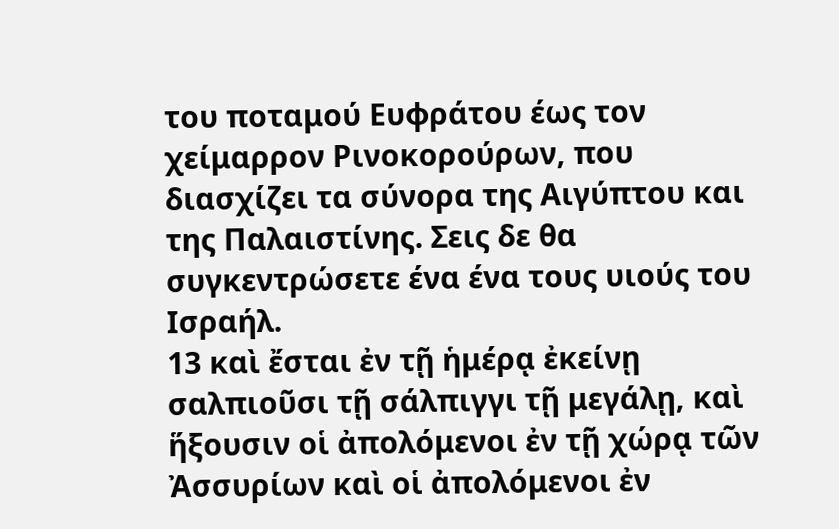του ποταμού Ευφράτου έως τον χείμαρρον Ρινοκορούρων, που διασχίζει τα σύνορα της Αιγύπτου και της Παλαιστίνης. Σεις δε θα συγκεντρώσετε ένα ένα τους υιούς του Ισραήλ.
13 καὶ ἔσται ἐν τῇ ἡμέρᾳ ἐκείνῃ σαλπιοῦσι τῇ σάλπιγγι τῇ μεγάλῃ, καὶ ἥξουσιν οἱ ἀπολόμενοι ἐν τῇ χώρᾳ τῶν Ἀσσυρίων καὶ οἱ ἀπολόμενοι ἐν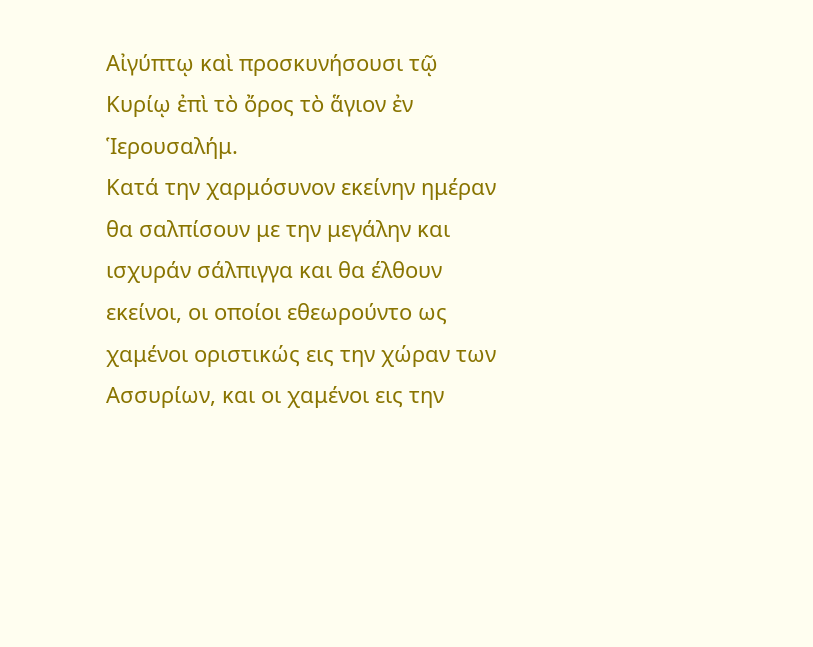Αἰγύπτῳ καὶ προσκυνήσουσι τῷ Κυρίῳ ἐπὶ τὸ ὄρος τὸ ἅγιον ἐν Ἱερουσαλήμ.
Κατά την χαρμόσυνον εκείνην ημέραν θα σαλπίσουν με την μεγάλην και ισχυράν σάλπιγγα και θα έλθουν εκείνοι, οι οποίοι εθεωρούντο ως χαμένοι οριστικώς εις την χώραν των Ασσυρίων, και οι χαμένοι εις την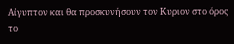Αίγυπτον και θα προσκυνήσουν τον Κυριον στο όρος το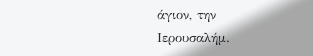άγιον, την Ιερουσαλήμ.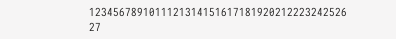1234567891011121314151617181920212223242526
27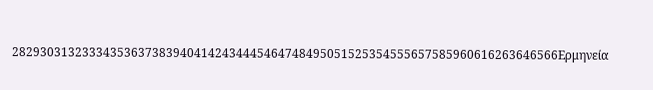282930313233343536373839404142434445464748495051525354555657585960616263646566Ερμηνεία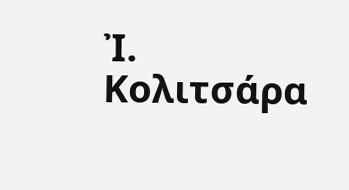Ἰ. Κολιτσάρα